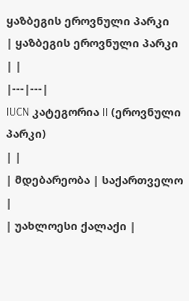ყაზბეგის ეროვნული პარკი
| ყაზბეგის ეროვნული პარკი | |
|---|---|
IUCN კატეგორია II (ეროვნული პარკი)
| |
| მდებარეობა | საქართველო |
| უახლოესი ქალაქი |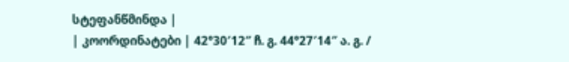სტეფანწმინდა |
| კოორდინატები | 42°30′12″ ჩ. გ. 44°27′14″ ა. გ. /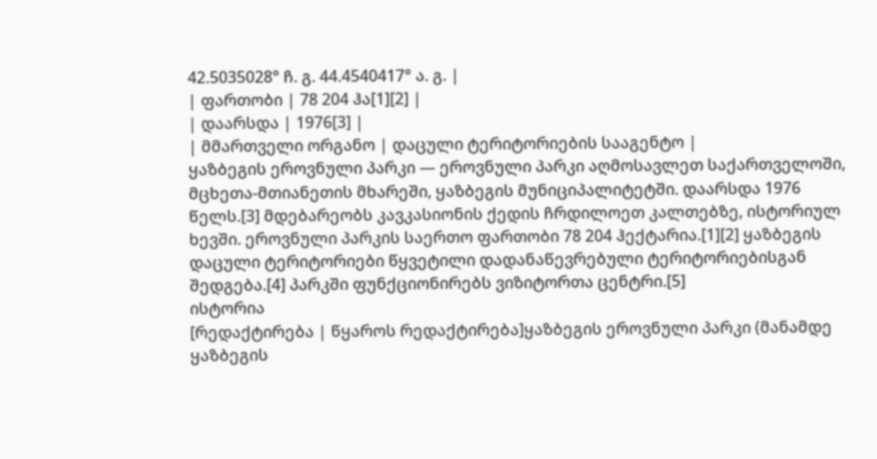42.5035028° ჩ. გ. 44.4540417° ა. გ. |
| ფართობი | 78 204 ჰა[1][2] |
| დაარსდა | 1976[3] |
| მმართველი ორგანო | დაცული ტერიტორიების სააგენტო |
ყაზბეგის ეროვნული პარკი — ეროვნული პარკი აღმოსავლეთ საქართველოში, მცხეთა-მთიანეთის მხარეში, ყაზბეგის მუნიციპალიტეტში. დაარსდა 1976 წელს.[3] მდებარეობს კავკასიონის ქედის ჩრდილოეთ კალთებზე, ისტორიულ ხევში. ეროვნული პარკის საერთო ფართობი 78 204 ჰექტარია.[1][2] ყაზბეგის დაცული ტერიტორიები წყვეტილი დადანაწევრებული ტერიტორიებისგან შედგება.[4] პარკში ფუნქციონირებს ვიზიტორთა ცენტრი.[5]
ისტორია
[რედაქტირება | წყაროს რედაქტირება]ყაზბეგის ეროვნული პარკი (მანამდე ყაზბეგის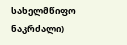სახელმწიფო ნაკრძალი)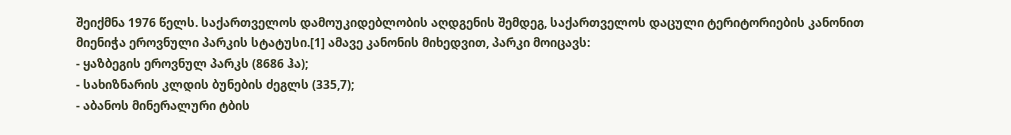შეიქმნა 1976 წელს. საქართველოს დამოუკიდებლობის აღდგენის შემდეგ, საქართველოს დაცული ტერიტორიების კანონით მიენიჭა ეროვნული პარკის სტატუსი.[1] ამავე კანონის მიხედვით, პარკი მოიცავს:
- ყაზბეგის ეროვნულ პარკს (8686 ჰა);
- სახიზნარის კლდის ბუნების ძეგლს (335,7);
- აბანოს მინერალური ტბის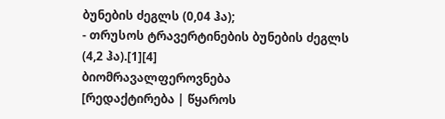ბუნების ძეგლს (0,04 ჰა);
- თრუსოს ტრავერტინების ბუნების ძეგლს (4,2 ჰა).[1][4]
ბიომრავალფეროვნება
[რედაქტირება | წყაროს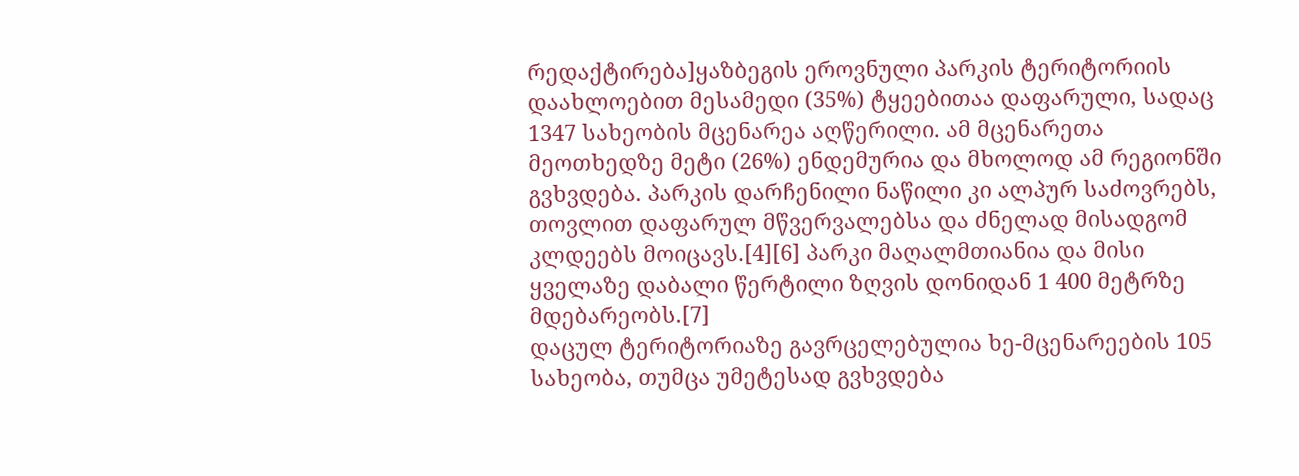რედაქტირება]ყაზბეგის ეროვნული პარკის ტერიტორიის დაახლოებით მესამედი (35%) ტყეებითაა დაფარული, სადაც 1347 სახეობის მცენარეა აღწერილი. ამ მცენარეთა მეოთხედზე მეტი (26%) ენდემურია და მხოლოდ ამ რეგიონში გვხვდება. პარკის დარჩენილი ნაწილი კი ალპურ საძოვრებს, თოვლით დაფარულ მწვერვალებსა და ძნელად მისადგომ კლდეებს მოიცავს.[4][6] პარკი მაღალმთიანია და მისი ყველაზე დაბალი წერტილი ზღვის დონიდან 1 400 მეტრზე მდებარეობს.[7]
დაცულ ტერიტორიაზე გავრცელებულია ხე-მცენარეების 105 სახეობა, თუმცა უმეტესად გვხვდება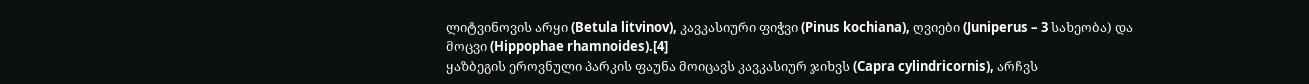ლიტვინოვის არყი (Betula litvinov), კავკასიური ფიჭვი (Pinus kochiana), ღვიები (Juniperus – 3 სახეობა) და მოცვი (Hippophae rhamnoides).[4]
ყაზბეგის ეროვნული პარკის ფაუნა მოიცავს კავკასიურ ჯიხვს (Capra cylindricornis), არჩვს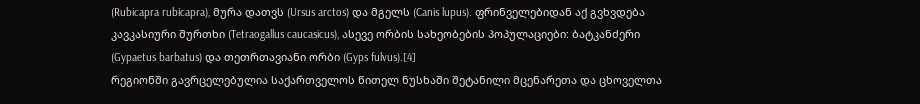(Rubicapra rubicapra), მურა დათვს (Ursus arctos) და მგელს (Canis lupus). ფრინველებიდან აქ გვხვდება კავკასიური შურთხი (Tetraogallus caucasicus), ასევე ორბის სახეობების პოპულაციები: ბატკანძერი (Gypaetus barbatus) და თეთრთავიანი ორბი (Gyps fulvus).[4]
რეგიონში გავრცელებულია საქართველოს წითელ ნუსხაში შეტანილი მცენარეთა და ცხოველთა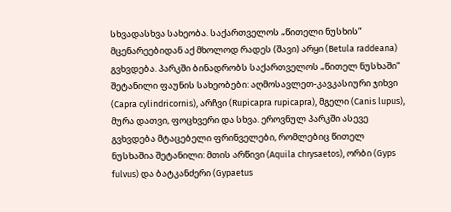სხვადასხვა სახეობა. საქართველოს „წითელი ნუსხის“ მცენარეებიდან აქ მხოლოდ რადეს (შავი) არყი (Betula raddeana) გვხვდება. პარკში ბინადრობს საქართველოს „წითელ ნუსხაში“ შეტანილი ფაუნის სახეობები: აღმოსავლეთ-კავკასიური ჯიხვი (Capra cylindricornis), არჩვი (Rupicapra rupicapra), მგელი (Canis lupus), მურა დათვი, ფოცხვერი და სხვა. ეროვნულ პარკში ასევე გვხვდება მტაცებელი ფრინველები, რომლებიც წითელ ნუსხაშია შეტანილი: მთის არწივი (Aquila chrysaetos), ორბი (Gyps fulvus) და ბატკანძერი (Gypaetus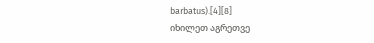barbatus).[4][8]
იხილეთ აგრეთვე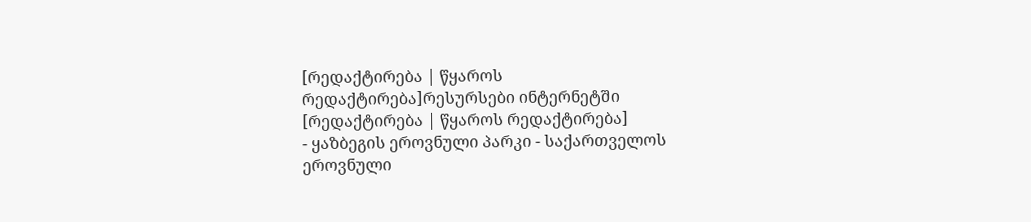[რედაქტირება | წყაროს რედაქტირება]რესურსები ინტერნეტში
[რედაქტირება | წყაროს რედაქტირება]
- ყაზბეგის ეროვნული პარკი - საქართველოს ეროვნული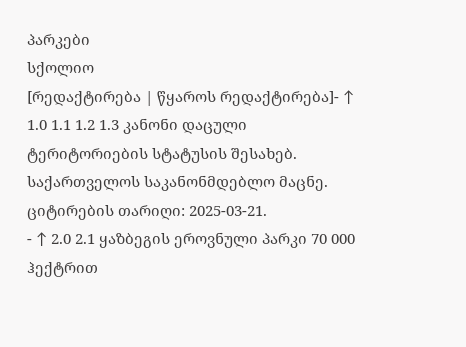პარკები
სქოლიო
[რედაქტირება | წყაროს რედაქტირება]- ↑ 1.0 1.1 1.2 1.3 კანონი დაცული ტერიტორიების სტატუსის შესახებ. საქართველოს საკანონმდებლო მაცნე. ციტირების თარიღი: 2025-03-21.
- ↑ 2.0 2.1 ყაზბეგის ეროვნული პარკი 70 000 ჰექტრით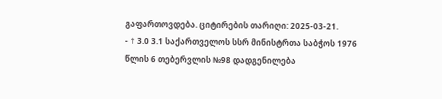გაფართოვდება. ციტირების თარიღი: 2025-03-21.
- ↑ 3.0 3.1 საქართველოს სსრ მინისტრთა საბჭოს 1976 წლის 6 თებერვლის №98 დადგენილება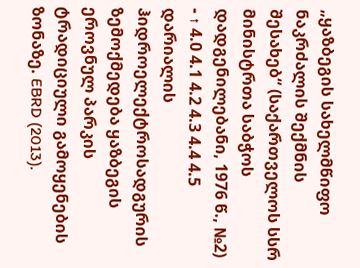„ყაზბეგის სახელმწიფო ნაკრძალის შექმნის შესახებ“ (საქართველოს სსრ მინისტრთა საბჭოს დადგენილებანი, 1976 წ., №2)
- ↑ 4.0 4.1 4.2 4.3 4.4 4.5 დარიალის ჰიდროელექტროსადგურის ზემოქმედება ყაზბეგის ეროვნულ პარკის ტრადიციული გამოყენების ზონაზე. EBRD (2013).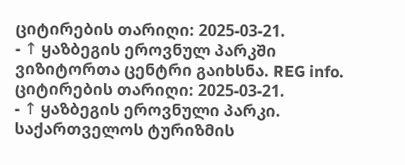ციტირების თარიღი: 2025-03-21.
- ↑ ყაზბეგის ეროვნულ პარკში ვიზიტორთა ცენტრი გაიხსნა. REG info. ციტირების თარიღი: 2025-03-21.
- ↑ ყაზბეგის ეროვნული პარკი. საქართველოს ტურიზმის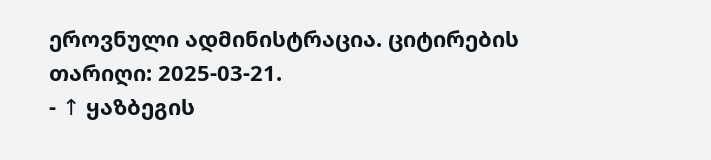ეროვნული ადმინისტრაცია. ციტირების თარიღი: 2025-03-21.
- ↑ ყაზბეგის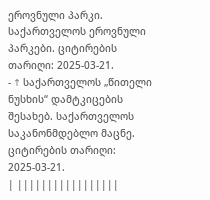ეროვნული პარკი. საქართველოს ეროვნული პარკები. ციტირების თარიღი: 2025-03-21.
- ↑ საქართველოს „წითელი ნუსხის“ დამტკიცების შესახებ. საქართველოს საკანონმდებლო მაცნე. ციტირების თარიღი: 2025-03-21.
| |||||||||||||||||